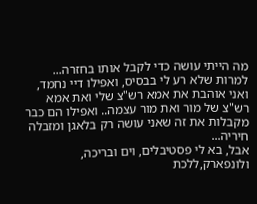מה הייתי עושה כדי לקבל אותו בחזרה...
למרות שלא רע לי בבסיס, ואפילו דיי נחמד, ואני אוהבת את אמא רש"צ שלי ואת אמא רש"צ של מור ואת מור עצמה.. ואפילו הם כבר מקבלות את זה שאני עושה רק בלאגן ומזבלה חיריה...
אבל, בא לי פסטיבלים, וים ובריכה, ולונפארק,ללכת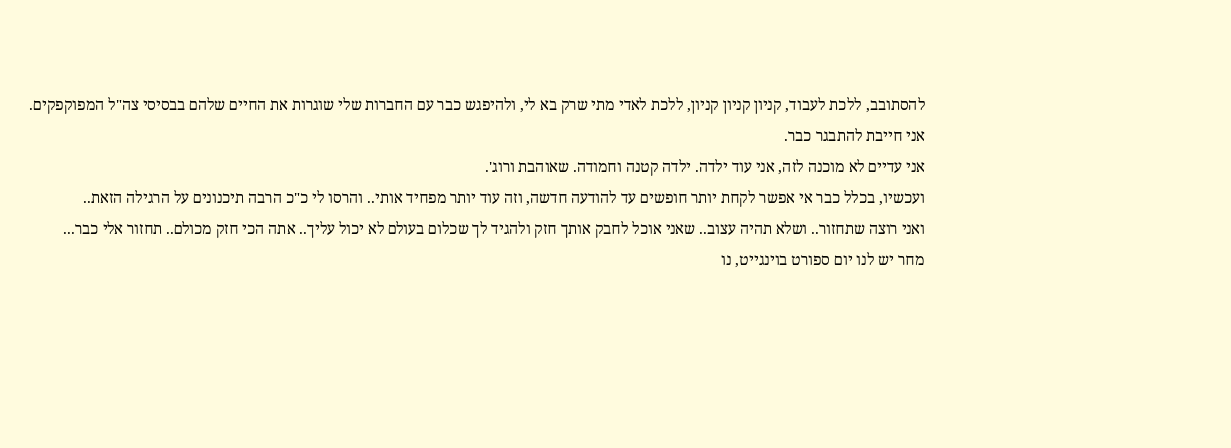להסתובב, ללכת לעבוד, קניון קניון קניון, ללכת לאדי מתי שרק בא לי, ולהיפגש כבר עם החברות שלי שוגרות את החיים שלהם בבסיסי צה"ל המפוקפקים.
אני חייבת להתבגר כבר.
אני עדיים לא מוכנה לזה, אני עוד ילדה. ילדה קטנה וחמודה. שאוהבת ורוג'.
ועכשיו, בכלל כבר אי אפשר לקחת יותר חופשים עד להודעה חדשה, וזה עוד יותר מפחיד אותי.. והרסו לי כ"כ הרבה תיכנונים על הרגילה הזאת..
ואני רוצה שתחזור.. ושלא תהיה עצוב.. שאני אוכל לחבק אותך חזק ולהגיד לך שכלום בעולם לא יכול עליך.. אתה הכי חזק מכולם.. תחזור אלי כבר...
מחר יש לנו יום ספורט בוינגייט, נו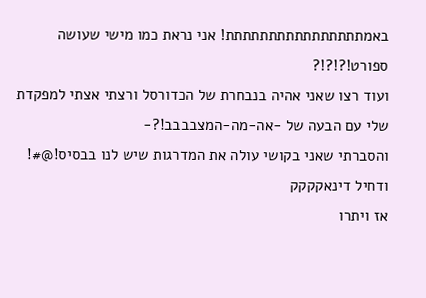באמתתתתתתתתתתתתתתתת! אני נראת כמו מישי שעושה ספורט!?!?!?
ועוד רצו שאני אהיה בנבחרת של הכדורסל ורצתי אצתי למפקדת שלי עם הבעה של -אה-מה-המצבבבב!?-
והסברתי שאני בקושי עולה את המדרגות שיש לנו בבסיס!@#! ודחיל דינאקקקק
אז ויתרו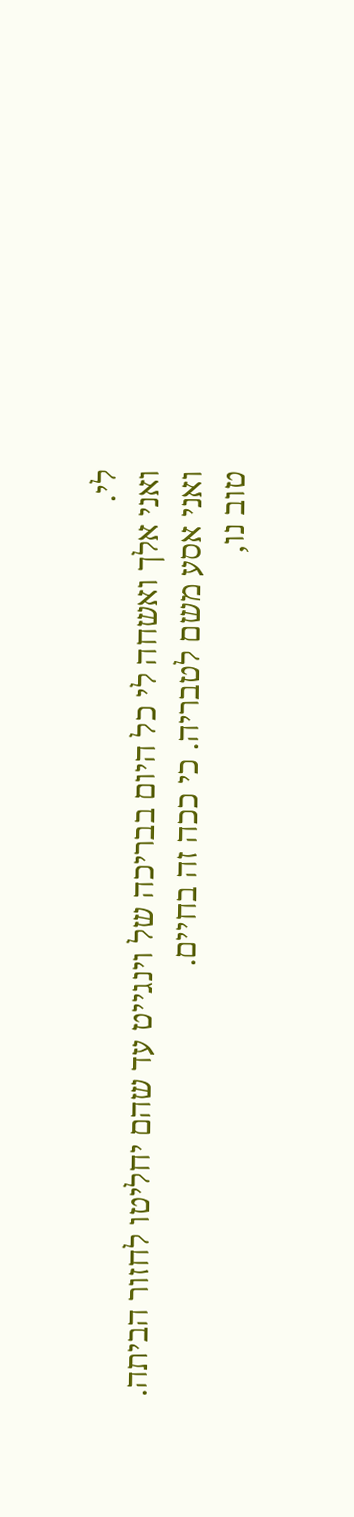לי.
ואני אלך ואשחה לי כל היום בבריכה של וינגייט עד שהם יחליטו לחזור הביתה.
ואני אסע משם לטבריה. כי ככה זה בחיים.
טוב נו,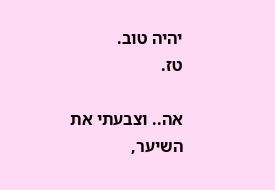יהיה טוב.
טז.

אה.. וצבעתי את השיער,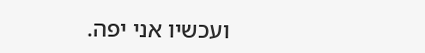ועכשיו אני יפה.